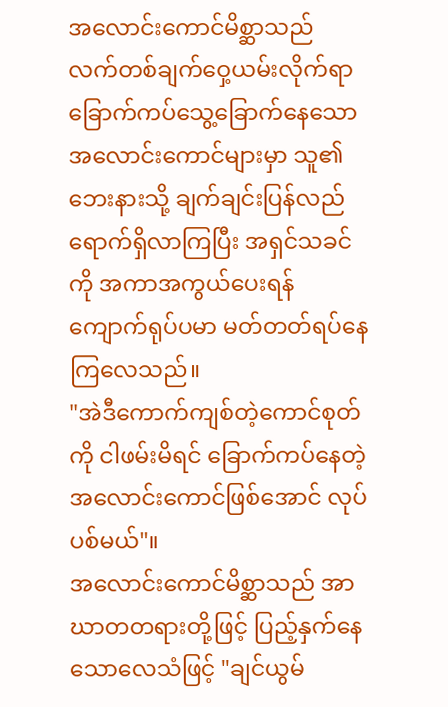အလောင်းကောင်မိစ္ဆာသည် လက်တစ်ချက်ဝှေ့ယမ်းလိုက်ရာ ခြောက်ကပ်သွေ့ခြောက်နေသော အလောင်းကောင်များမှာ သူ၏ဘေးနားသို့ ချက်ချင်းပြန်လည်ရောက်ရှိလာကြပြီး အရှင်သခင်ကို အကာအကွယ်ပေးရန် ကျောက်ရုပ်ပမာ မတ်တတ်ရပ်နေကြလေသည်။
"အဲဒီကောက်ကျစ်တဲ့ကောင်စုတ်ကို ငါဖမ်းမိရင် ခြောက်ကပ်နေတဲ့ အလောင်းကောင်ဖြစ်အောင် လုပ်ပစ်မယ်"။
အလောင်းကောင်မိစ္ဆာသည် အာဃာတတရားတို့ဖြင့် ပြည့်နှက်နေသောလေသံဖြင့် "ချင်ယွမ်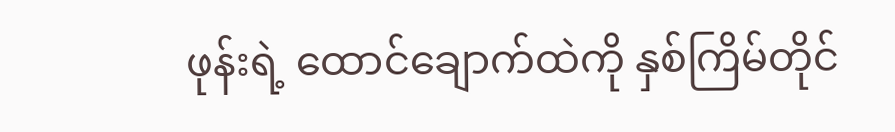ဖုန်းရဲ့ ထောင်ချောက်ထဲကို နှစ်ကြိမ်တိုင်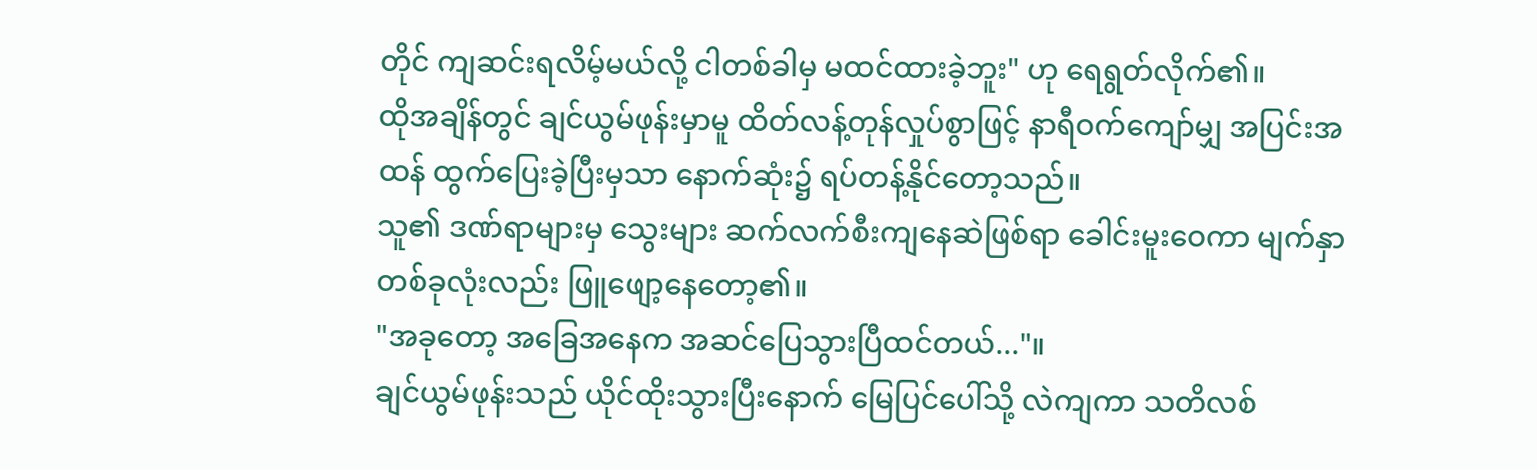တိုင် ကျဆင်းရလိမ့်မယ်လို့ ငါတစ်ခါမှ မထင်ထားခဲ့ဘူး" ဟု ရေရွတ်လိုက်၏။
ထိုအချိန်တွင် ချင်ယွမ်ဖုန်းမှာမူ ထိတ်လန့်တုန်လှုပ်စွာဖြင့် နာရီဝက်ကျော်မျှ အပြင်းအထန် ထွက်ပြေးခဲ့ပြီးမှသာ နောက်ဆုံး၌ ရပ်တန့်နိုင်တော့သည်။
သူ၏ ဒဏ်ရာများမှ သွေးများ ဆက်လက်စီးကျနေဆဲဖြစ်ရာ ခေါင်းမူးဝေကာ မျက်နှာတစ်ခုလုံးလည်း ဖြူဖျော့နေတော့၏။
"အခုတော့ အခြေအနေက အဆင်ပြေသွားပြီထင်တယ်..."။
ချင်ယွမ်ဖုန်းသည် ယိုင်ထိုးသွားပြီးနောက် မြေပြင်ပေါ်သို့ လဲကျကာ သတိလစ်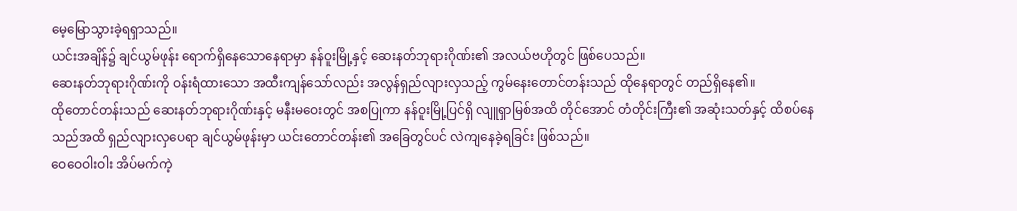မေ့မြောသွားခဲ့ရရှာသည်။
ယင်းအချိန်၌ ချင်ယွမ်ဖုန်း ရောက်ရှိနေသောနေရာမှာ နန်ဝူးမြို့နှင့် ဆေးနတ်ဘုရားဂိုဏ်း၏ အလယ်ဗဟိုတွင် ဖြစ်ပေသည်။
ဆေးနတ်ဘုရားဂိုဏ်းကို ဝန်းရံထားသော အထီးကျန်သော်လည်း အလွန်ရှည်လျားလှသည့် ကွမ်နေးတောင်တန်းသည် ထိုနေရာတွင် တည်ရှိနေ၏။
ထိုတောင်တန်းသည် ဆေးနတ်ဘုရားဂိုဏ်းနှင့် မနီးမဝေးတွင် အစပြုကာ နန်ဝူးမြို့ပြင်ရှိ လျူရှာမြစ်အထိ တိုင်အောင် တံတိုင်းကြီး၏ အဆုံးသတ်နှင့် ထိစပ်နေသည်အထိ ရှည်လျားလှပေရာ ချင်ယွမ်ဖုန်းမှာ ယင်းတောင်တန်း၏ အခြေတွင်ပင် လဲကျနေခဲ့ရခြင်း ဖြစ်သည်။
ဝေဝေဝါးဝါး အိပ်မက်ကဲ့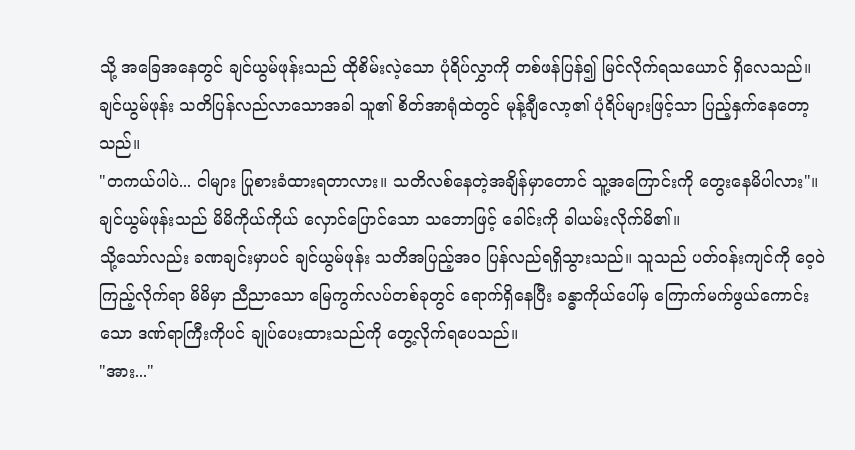သို့ အခြေအနေတွင် ချင်ယွမ်ဖုန်းသည် ထိုစိမ်းလဲ့သော ပုံရိပ်လွှာကို တစ်ဖန်ပြန်၍ မြင်လိုက်ရသယောင် ရှိလေသည်။
ချင်ယွမ်ဖုန်း သတိပြန်လည်လာသောအခါ သူ၏ စိတ်အာရုံထဲတွင် မုန့်ချီလော့၏ ပုံရိပ်များဖြင့်သာ ပြည့်နှက်နေတော့သည်။
"တကယ်ပါပဲ... ငါများ ပြုစားခံထားရတာလား။ သတိလစ်နေတဲ့အချိန်မှာတောင် သူ့အကြောင်းကို တွေးနေမိပါလား"။ ချင်ယွမ်ဖုန်းသည် မိမိကိုယ်ကိုယ် လှောင်ပြောင်သော သဘောဖြင့် ခေါင်းကို ခါယမ်းလိုက်မိ၏။
သို့သော်လည်း ခဏချင်းမှာပင် ချင်ယွမ်ဖုန်း သတိအပြည့်အဝ ပြန်လည်ရရှိသွားသည်။ သူသည် ပတ်ဝန်းကျင်ကို ဝေ့ဝဲကြည့်လိုက်ရာ မိမိမှာ ညီညာသော မြေကွက်လပ်တစ်ခုတွင် ရောက်ရှိနေပြီး ခန္ဓာကိုယ်ပေါ်မှ ကြောက်မက်ဖွယ်ကောင်းသော ဒဏ်ရာကြီးကိုပင် ချုပ်ပေးထားသည်ကို တွေ့လိုက်ရပေသည်။
"အား..."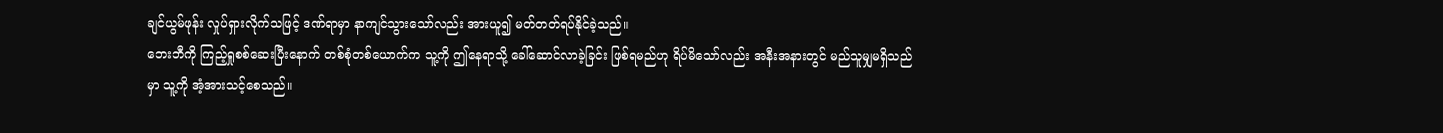ချင်ယွမ်ဖုန်း လှုပ်ရှားလိုက်သဖြင့် ဒဏ်ရာမှာ နာကျင်သွားသော်လည်း အားယူ၍ မတ်တတ်ရပ်နိုင်ခဲ့သည်။
ဘေးဘီကို ကြည့်ရှုစစ်ဆေးပြီးနောက် တစ်စုံတစ်ယောက်က သူ့ကို ဤနေရာသို့ ခေါ်ဆောင်လာခဲ့ခြင်း ဖြစ်ရမည်ဟု ရိပ်မိသော်လည်း အနီးအနားတွင် မည်သူမျှမရှိသည်မှာ သူ့ကို အံ့အားသင့်စေသည်။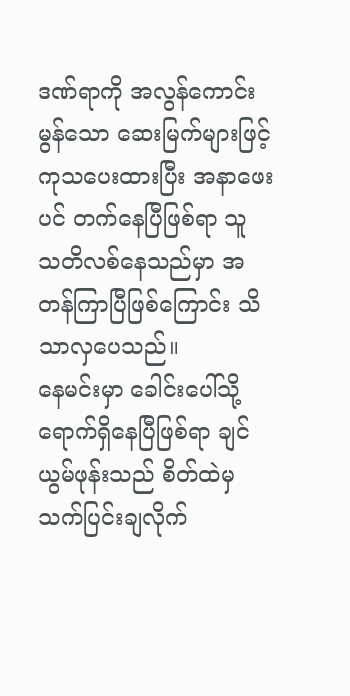ဒဏ်ရာကို အလွန်ကောင်းမွန်သော ဆေးမြက်များဖြင့် ကုသပေးထားပြီး အနာဖေးပင် တက်နေပြီဖြစ်ရာ သူ သတိလစ်နေသည်မှာ အတန်ကြာပြီဖြစ်ကြောင်း သိသာလှပေသည်။
နေမင်းမှာ ခေါင်းပေါ်သို့ ရောက်ရှိနေပြီဖြစ်ရာ ချင်ယွမ်ဖုန်းသည် စိတ်ထဲမှ သက်ပြင်းချလိုက်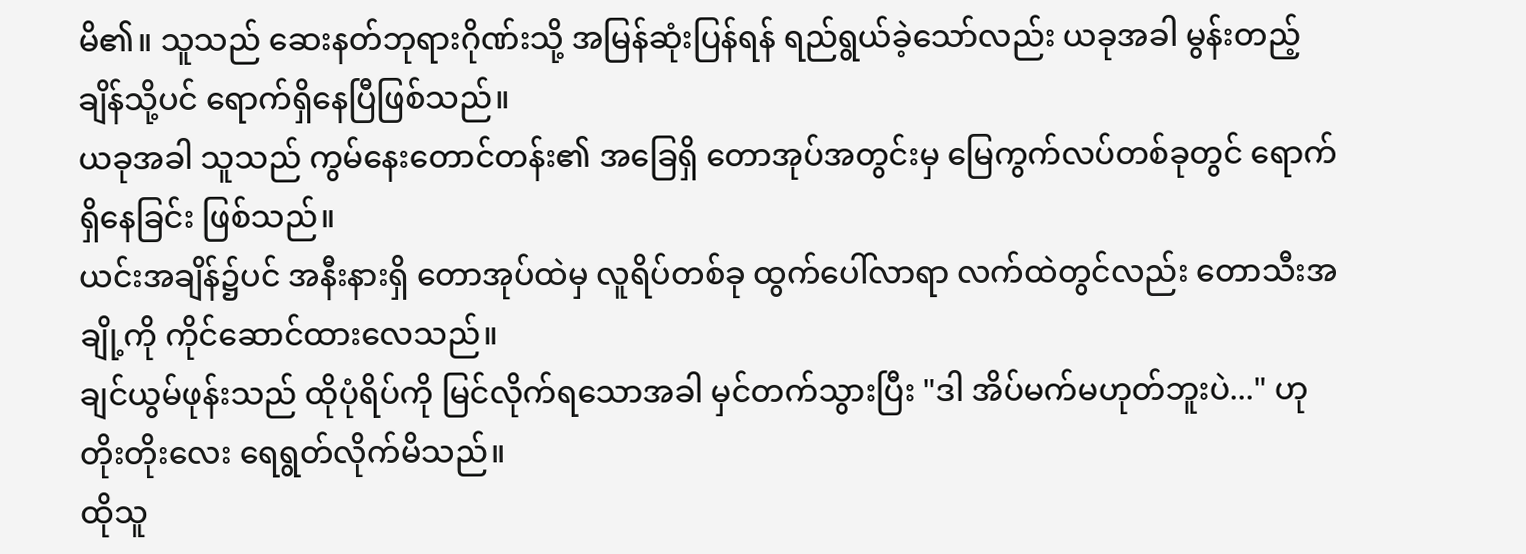မိ၏။ သူသည် ဆေးနတ်ဘုရားဂိုဏ်းသို့ အမြန်ဆုံးပြန်ရန် ရည်ရွယ်ခဲ့သော်လည်း ယခုအခါ မွန်းတည့်ချိန်သို့ပင် ရောက်ရှိနေပြီဖြစ်သည်။
ယခုအခါ သူသည် ကွမ်နေးတောင်တန်း၏ အခြေရှိ တောအုပ်အတွင်းမှ မြေကွက်လပ်တစ်ခုတွင် ရောက်ရှိနေခြင်း ဖြစ်သည်။
ယင်းအချိန်၌ပင် အနီးနားရှိ တောအုပ်ထဲမှ လူရိပ်တစ်ခု ထွက်ပေါ်လာရာ လက်ထဲတွင်လည်း တောသီးအချို့ကို ကိုင်ဆောင်ထားလေသည်။
ချင်ယွမ်ဖုန်းသည် ထိုပုံရိပ်ကို မြင်လိုက်ရသောအခါ မှင်တက်သွားပြီး "ဒါ အိပ်မက်မဟုတ်ဘူးပဲ..." ဟု တိုးတိုးလေး ရေရွတ်လိုက်မိသည်။
ထိုသူ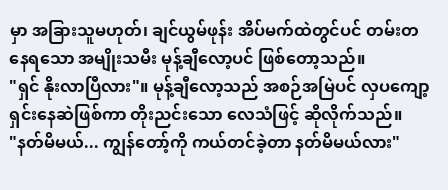မှာ အခြားသူမဟုတ်၊ ချင်ယွမ်ဖုန်း အိပ်မက်ထဲတွင်ပင် တမ်းတနေရသော အမျိုးသမီး မုန့်ချီလော့ပင် ဖြစ်တော့သည်။
"ရှင် နိုးလာပြီလား"။ မုန့်ချီလော့သည် အစဉ်အမြဲပင် လှပကျော့ရှင်းနေဆဲဖြစ်ကာ တိုးညင်းသော လေသံဖြင့် ဆိုလိုက်သည်။
"နတ်မိမယ်... ကျွန်တော့်ကို ကယ်တင်ခဲ့တာ နတ်မိမယ်လား"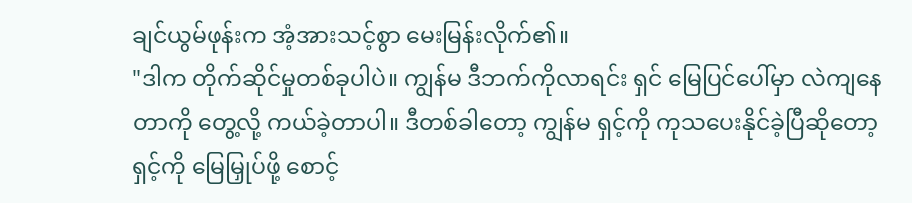ချင်ယွမ်ဖုန်းက အံ့အားသင့်စွာ မေးမြန်းလိုက်၏။
"ဒါက တိုက်ဆိုင်မှုတစ်ခုပါပဲ။ ကျွန်မ ဒီဘက်ကိုလာရင်း ရှင် မြေပြင်ပေါ်မှာ လဲကျနေတာကို တွေ့လို့ ကယ်ခဲ့တာပါ။ ဒီတစ်ခါတော့ ကျွန်မ ရှင့်ကို ကုသပေးနိုင်ခဲ့ပြီဆိုတော့ ရှင့်ကို မြေမြှုပ်ဖို့ စောင့်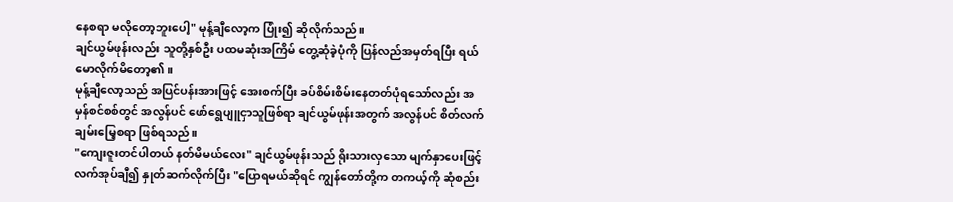နေစရာ မလိုတော့ဘူးပေါ့" မုန့်ချီလော့က ပြုံး၍ ဆိုလိုက်သည်။
ချင်ယွမ်ဖုန်းလည်း သူတို့နှစ်ဦး ပထမဆုံးအကြိမ် တွေ့ဆုံခဲ့ပုံကို ပြန်လည်အမှတ်ရပြီး ရယ်မောလိုက်မိတော့၏။
မုန့်ချီလော့သည် အပြင်ပန်းအားဖြင့် အေးစက်ပြီး ခပ်စိမ်းစိမ်းနေတတ်ပုံရသော်လည်း အမှန်စင်စစ်တွင် အလွန်ပင် ဖော်ရွေပျူငှာသူဖြစ်ရာ ချင်ယွမ်ဖုန်းအတွက် အလွန်ပင် စိတ်လက်ချမ်းမြေ့စရာ ဖြစ်ရသည်။
"ကျေးဇူးတင်ပါတယ် နတ်မိမယ်လေး" ချင်ယွမ်ဖုန်းသည် ရိုးသားလှသော မျက်နှာပေးဖြင့် လက်အုပ်ချီ၍ နှုတ်ဆက်လိုက်ပြီး "ပြောရမယ်ဆိုရင် ကျွန်တော်တို့က တကယ့်ကို ဆုံစည်း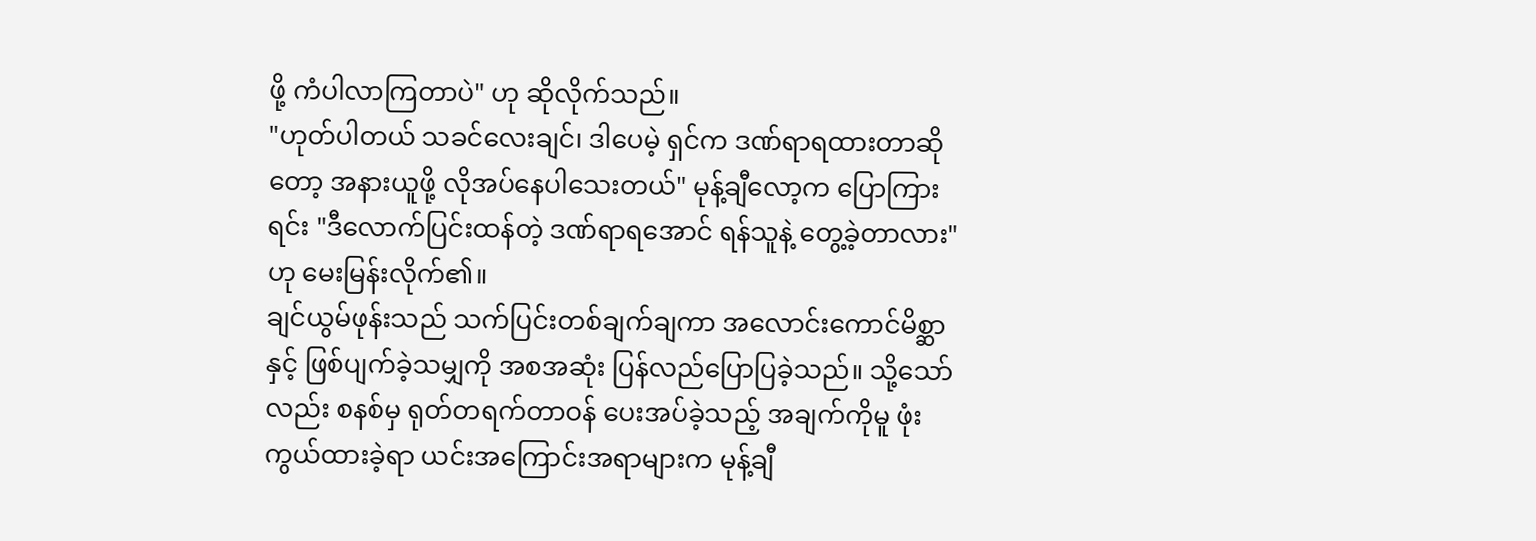ဖို့ ကံပါလာကြတာပဲ" ဟု ဆိုလိုက်သည်။
"ဟုတ်ပါတယ် သခင်လေးချင်၊ ဒါပေမဲ့ ရှင်က ဒဏ်ရာရထားတာဆိုတော့ အနားယူဖို့ လိုအပ်နေပါသေးတယ်" မုန့်ချီလော့က ပြောကြားရင်း "ဒီလောက်ပြင်းထန်တဲ့ ဒဏ်ရာရအောင် ရန်သူနဲ့ တွေ့ခဲ့တာလား" ဟု မေးမြန်းလိုက်၏။
ချင်ယွမ်ဖုန်းသည် သက်ပြင်းတစ်ချက်ချကာ အလောင်းကောင်မိစ္ဆာနှင့် ဖြစ်ပျက်ခဲ့သမျှကို အစအဆုံး ပြန်လည်ပြောပြခဲ့သည်။ သို့သော်လည်း စနစ်မှ ရုတ်တရက်တာဝန် ပေးအပ်ခဲ့သည့် အချက်ကိုမူ ဖုံးကွယ်ထားခဲ့ရာ ယင်းအကြောင်းအရာများက မုန့်ချီ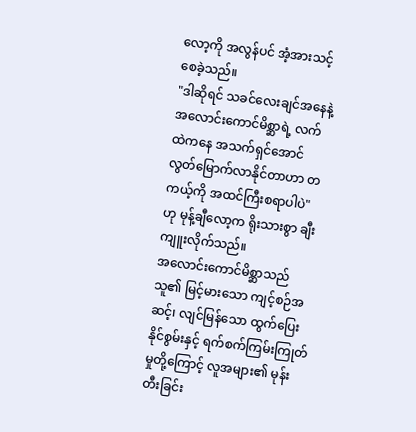လော့ကို အလွန်ပင် အံ့အားသင့်စေခဲ့သည်။
"ဒါဆိုရင် သခင်လေးချင်အနေနဲ့ အလောင်းကောင်မိစ္ဆာရဲ့ လက်ထဲကနေ အသက်ရှင်အောင် လွတ်မြောက်လာနိုင်တာဟာ တကယ့်ကို အထင်ကြီးစရာပါပဲ" ဟု မုန့်ချီလော့က ရိုးသားစွာ ချီးကျူးလိုက်သည်။
အလောင်းကောင်မိစ္ဆာသည် သူ၏ မြင့်မားသော ကျင့်စဉ်အဆင့်၊ လျင်မြန်သော ထွက်ပြေးနိုင်စွမ်းနှင့် ရက်စက်ကြမ်းကြုတ်မှုတို့ကြောင့် လူအများ၏ မုန်းတီးခြင်း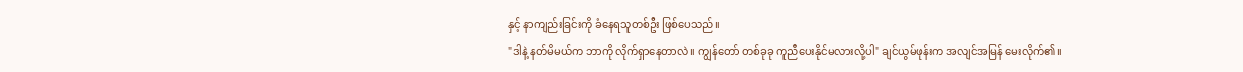နှင့် နာကျည်းခြင်းကို ခံနေရသူတစ်ဦး ဖြစ်ပေသည်။
"ဒါနဲ့ နတ်မိမယ်က ဘာကို လိုက်ရှာနေတာလဲ။ ကျွန်တော် တစ်ခုခု ကူညီပေးနိုင်မလားလို့ပါ" ချင်ယွမ်ဖုန်းက အလျင်အမြန် မေးလိုက်၏။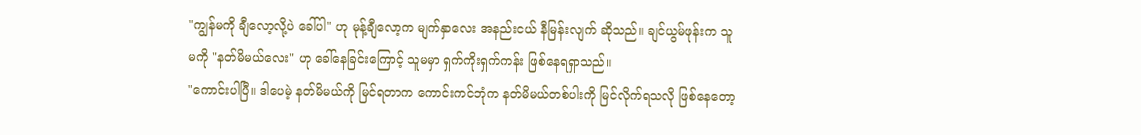"ကျွန်မကို ချီလော့လို့ပဲ ခေါ်ပါ" ဟု မုန့်ချီလော့က မျက်နှာလေး အနည်းငယ် နီမြန်းလျက် ဆိုသည်။ ချင်ယွမ်ဖုန်းက သူမကို "နတ်မိမယ်လေး" ဟု ခေါ်နေခြင်းကြောင့် သူမမှာ ရှက်ကိုးရှက်ကန်း ဖြစ်နေရရှာသည်။
"ကောင်းပါပြီ။ ဒါပေမဲ့ နတ်မိမယ်ကို မြင်ရတာက ကောင်းကင်ဘုံက နတ်မိမယ်တစ်ပါးကို မြင်လိုက်ရသလို ဖြစ်နေတော့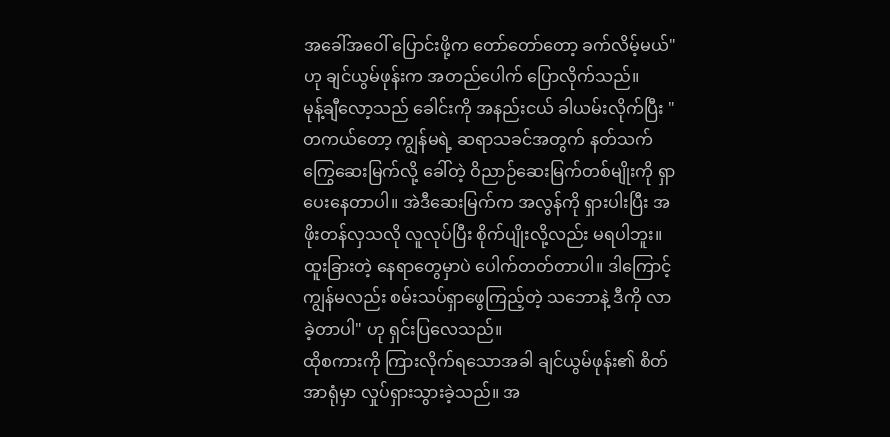အခေါ်အဝေါ် ပြောင်းဖို့က တော်တော်တော့ ခက်လိမ့်မယ်" ဟု ချင်ယွမ်ဖုန်းက အတည်ပေါက် ပြောလိုက်သည်။
မုန့်ချီလော့သည် ခေါင်းကို အနည်းငယ် ခါယမ်းလိုက်ပြီး "တကယ်တော့ ကျွန်မရဲ့ ဆရာသခင်အတွက် နတ်သက်ကြွေဆေးမြက်လို့ ခေါ်တဲ့ ဝိညာဉ်ဆေးမြက်တစ်မျိုးကို ရှာပေးနေတာပါ။ အဲဒီဆေးမြက်က အလွန်ကို ရှားပါးပြီး အဖိုးတန်လှသလို လူလုပ်ပြီး စိုက်ပျိုးလို့လည်း မရပါဘူး။ ထူးခြားတဲ့ နေရာတွေမှာပဲ ပေါက်တတ်တာပါ။ ဒါကြောင့် ကျွန်မလည်း စမ်းသပ်ရှာဖွေကြည့်တဲ့ သဘောနဲ့ ဒီကို လာခဲ့တာပါ" ဟု ရှင်းပြလေသည်။
ထိုစကားကို ကြားလိုက်ရသောအခါ ချင်ယွမ်ဖုန်း၏ စိတ်အာရုံမှာ လှုပ်ရှားသွားခဲ့သည်။ အ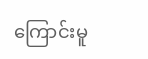ကြောင်းမူ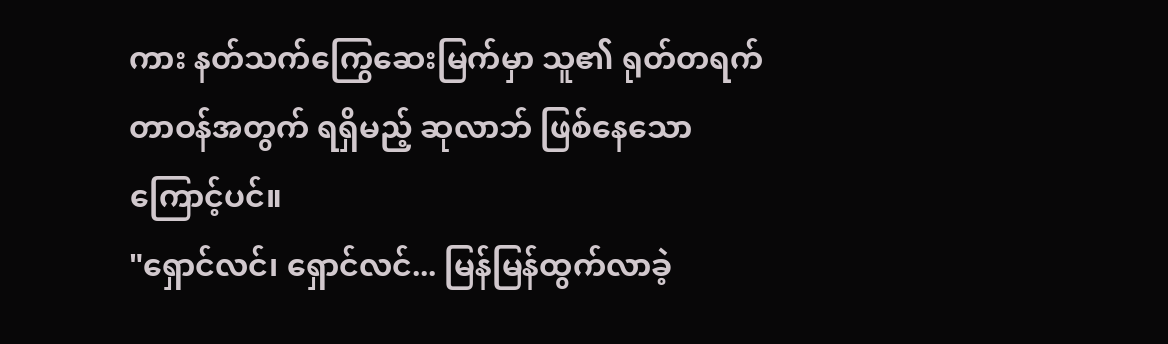ကား နတ်သက်ကြွေဆေးမြက်မှာ သူ၏ ရုတ်တရက်တာဝန်အတွက် ရရှိမည့် ဆုလာဘ် ဖြစ်နေသောကြောင့်ပင်။
"ရှောင်လင်၊ ရှောင်လင်... မြန်မြန်ထွက်လာခဲ့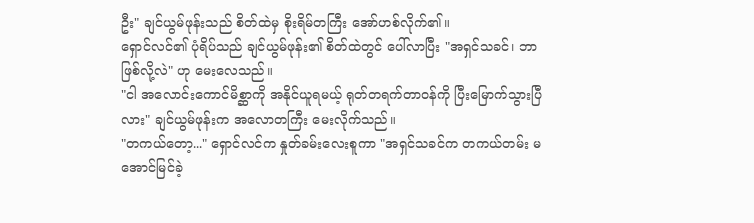ဦး" ချင်ယွမ်ဖုန်းသည် စိတ်ထဲမှ စိုးရိမ်တကြီး အော်ဟစ်လိုက်၏။
ရှောင်လင်၏ ပုံရိပ်သည် ချင်ယွမ်ဖုန်း၏ စိတ်ထဲတွင် ပေါ်လာပြီး "အရှင်သခင်၊ ဘာဖြစ်လို့လဲ" ဟု မေးလေသည်။
"ငါ အလောင်းကောင်မိစ္ဆာကို အနိုင်ယူရမယ့် ရုတ်တရက်တာဝန်ကို ပြီးမြောက်သွားပြီလား" ချင်ယွမ်ဖုန်းက အလောတကြီး မေးလိုက်သည်။
"တကယ်တော့..." ရှောင်လင်က နှုတ်ခမ်းလေးစူကာ "အရှင်သခင်က တကယ်တမ်း မအောင်မြင်ခဲ့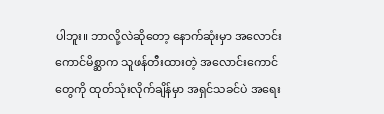ပါဘူး။ ဘာလို့လဲဆိုတော့ နောက်ဆုံးမှာ အလောင်းကောင်မိစ္ဆာက သူဖန်တီးထားတဲ့ အလောင်းကောင်တွေကို ထုတ်သုံးလိုက်ချိန်မှာ အရှင်သခင်ပဲ အရေး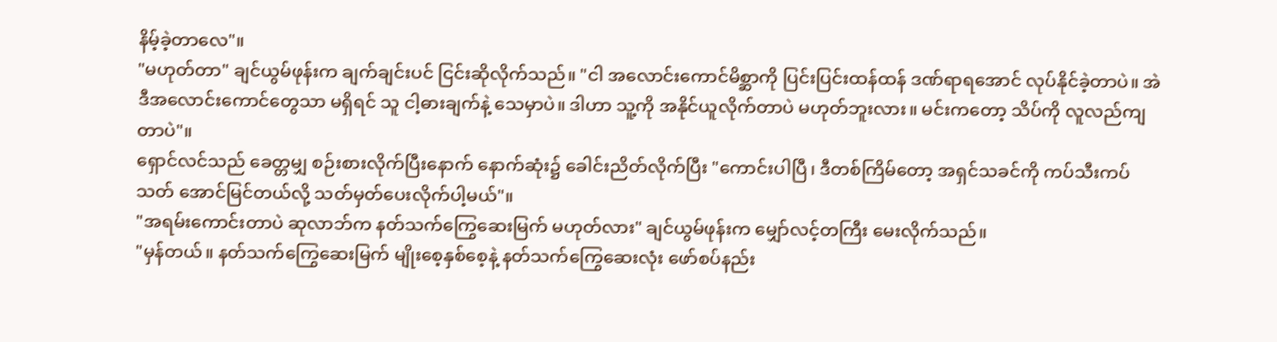နိမ့်ခဲ့တာလေ"။
"မဟုတ်တာ" ချင်ယွမ်ဖုန်းက ချက်ချင်းပင် ငြင်းဆိုလိုက်သည်။ "ငါ အလောင်းကောင်မိစ္ဆာကို ပြင်းပြင်းထန်ထန် ဒဏ်ရာရအောင် လုပ်နိုင်ခဲ့တာပဲ။ အဲဒီအလောင်းကောင်တွေသာ မရှိရင် သူ ငါ့ဓားချက်နဲ့ သေမှာပဲ။ ဒါဟာ သူ့ကို အနိုင်ယူလိုက်တာပဲ မဟုတ်ဘူးလား။ မင်းကတော့ သိပ်ကို လူလည်ကျတာပဲ"။
ရှောင်လင်သည် ခေတ္တမျှ စဉ်းစားလိုက်ပြီးနောက် နောက်ဆုံး၌ ခေါင်းညိတ်လိုက်ပြီး "ကောင်းပါပြီ၊ ဒီတစ်ကြိမ်တော့ အရှင်သခင်ကို ကပ်သီးကပ်သတ် အောင်မြင်တယ်လို့ သတ်မှတ်ပေးလိုက်ပါ့မယ်"။
"အရမ်းကောင်းတာပဲ ဆုလာဘ်က နတ်သက်ကြွေဆေးမြက် မဟုတ်လား" ချင်ယွမ်ဖုန်းက မျှော်လင့်တကြီး မေးလိုက်သည်။
"မှန်တယ်။ နတ်သက်ကြွေဆေးမြက် မျိုးစေ့နှစ်စေ့နဲ့ နတ်သက်ကြွေဆေးလုံး ဖော်စပ်နည်း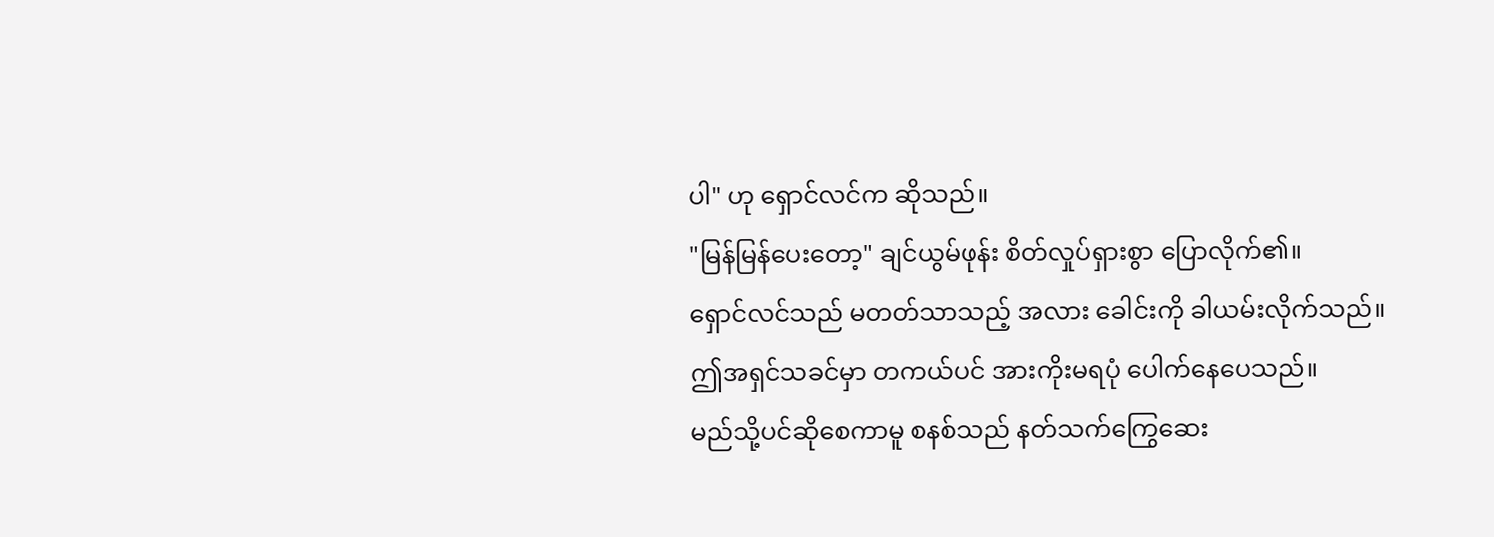ပါ" ဟု ရှောင်လင်က ဆိုသည်။
"မြန်မြန်ပေးတော့" ချင်ယွမ်ဖုန်း စိတ်လှုပ်ရှားစွာ ပြောလိုက်၏။
ရှောင်လင်သည် မတတ်သာသည့် အလား ခေါင်းကို ခါယမ်းလိုက်သည်။ ဤအရှင်သခင်မှာ တကယ်ပင် အားကိုးမရပုံ ပေါက်နေပေသည်။
မည်သို့ပင်ဆိုစေကာမူ စနစ်သည် နတ်သက်ကြွေဆေး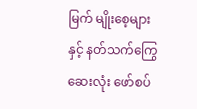မြက် မျိုးစေ့များနှင့် နတ်သက်ကြွေဆေးလုံး ဖော်စပ်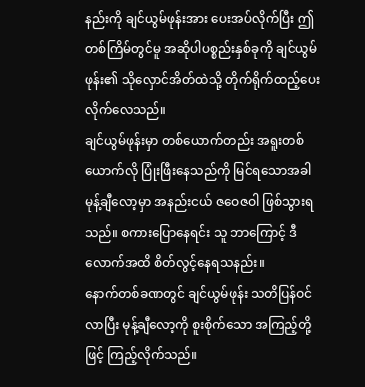နည်းကို ချင်ယွမ်ဖုန်းအား ပေးအပ်လိုက်ပြီး ဤတစ်ကြိမ်တွင်မူ အဆိုပါပစ္စည်းနှစ်ခုကို ချင်ယွမ်ဖုန်း၏ သိုလှောင်အိတ်ထဲသို့ တိုက်ရိုက်ထည့်ပေးလိုက်လေသည်။
ချင်ယွမ်ဖုန်းမှာ တစ်ယောက်တည်း အရူးတစ်ယောက်လို ပြုံးဖြီးနေသည်ကို မြင်ရသောအခါ မုန့်ချီလော့မှာ အနည်းငယ် ဇဝေဇဝါ ဖြစ်သွားရသည်။ စကားပြောနေရင်း သူ ဘာကြောင့် ဒီလောက်အထိ စိတ်လွင့်နေရသနည်း။
နောက်တစ်ခဏတွင် ချင်ယွမ်ဖုန်း သတိပြန်ဝင်လာပြီး မုန့်ချီလော့ကို စူးစိုက်သော အကြည့်တို့ဖြင့် ကြည့်လိုက်သည်။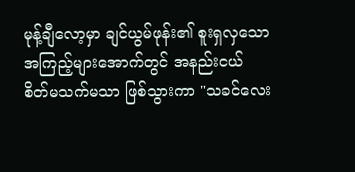မုန့်ချီလော့မှာ ချင်ယွမ်ဖုန်း၏ စူးရှလှသော အကြည့်များအောက်တွင် အနည်းငယ် စိတ်မသက်မသာ ဖြစ်သွားကာ "သခင်လေး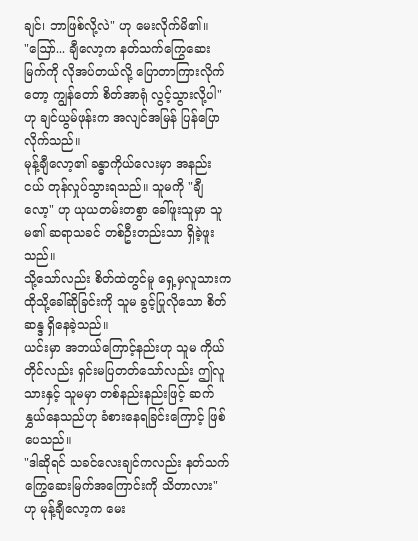ချင်၊ ဘာဖြစ်လို့လဲ" ဟု မေးလိုက်မိ၏။
"ဩော်... ချီလော့က နတ်သက်ကြွေဆေးမြက်ကို လိုအပ်တယ်လို့ ပြောတာကြားလိုက်တော့ ကျွန်တော် စိတ်အာရုံ လွင့်သွားလို့ပါ" ဟု ချင်ယွမ်ဖုန်းက အလျင်အမြန် ပြန်ပြောလိုက်သည်။
မုန့်ချီလော့၏ ခန္ဓာကိုယ်လေးမှာ အနည်းငယ် တုန်လှုပ်သွားရသည်။ သူမကို "ချီလော့" ဟု ယုယတမ်းတစွာ ခေါ်ဖူးသူမှာ သူမ၏ ဆရာသခင် တစ်ဦးတည်းသာ ရှိခဲ့ဖူးသည်။
သို့သော်လည်း စိတ်ထဲတွင်မူ ရှေ့မှလူသားက ထိုသို့ခေါ်ဆိုခြင်းကို သူမ ခွင့်ပြုလိုသော စိတ်ဆန္ဒ ရှိနေခဲ့သည်။
ယင်းမှာ အဘယ်ကြောင့်နည်းဟု သူမ ကိုယ်တိုင်လည်း ရှင်းမပြတတ်သော်လည်း ဤလူသားနှင့် သူမမှာ တစ်နည်းနည်းဖြင့် ဆက်နွှယ်နေသည်ဟု ခံစားနေရခြင်းကြောင့် ဖြစ်ပေသည်။
"ဒါဆိုရင် သခင်လေးချင်ကလည်း နတ်သက်ကြွေဆေးမြက်အကြောင်းကို သိတာလား" ဟု မုန့်ချီလော့က မေး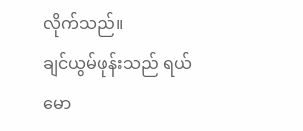လိုက်သည်။
ချင်ယွမ်ဖုန်းသည် ရယ်မော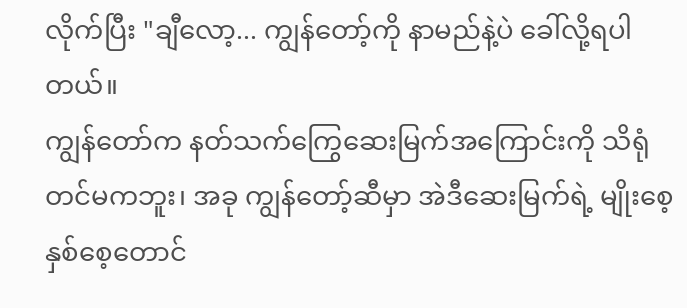လိုက်ပြီး "ချီလော့... ကျွန်တော့်ကို နာမည်နဲ့ပဲ ခေါ်လို့ရပါတယ်။
ကျွန်တော်က နတ်သက်ကြွေဆေးမြက်အကြောင်းကို သိရုံတင်မကဘူး၊ အခု ကျွန်တော့်ဆီမှာ အဲဒီဆေးမြက်ရဲ့ မျိုးစေ့နှစ်စေ့တောင်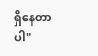ရှိနေတာပါ"